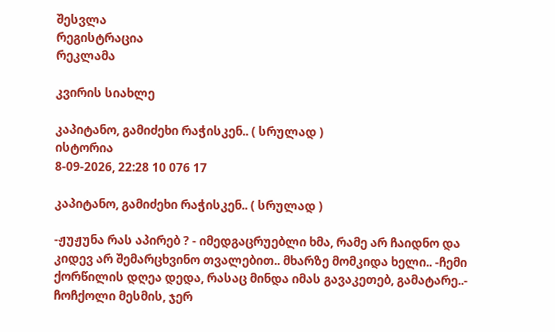შესვლა
რეგისტრაცია
რეკლამა

კვირის სიახლე

კაპიტანო, გამიძეხი რაჭისკენ.. ( სრულად )
ისტორია
8-09-2026, 22:28 10 076 17

კაპიტანო, გამიძეხი რაჭისკენ.. ( სრულად )

-ჟუჟუნა რას აპირებ ? - იმედგაცრუებლი ხმა, რამე არ ჩაიდნო და კიდევ არ შემარცხვინო თვალებით.. მხარზე მომკიდა ხელი.. -ჩემი ქორწილის დღეა დედა, რასაც მინდა იმას გავაკეთებ, გამატარე..- ჩოჩქოლი მესმის, ჯერ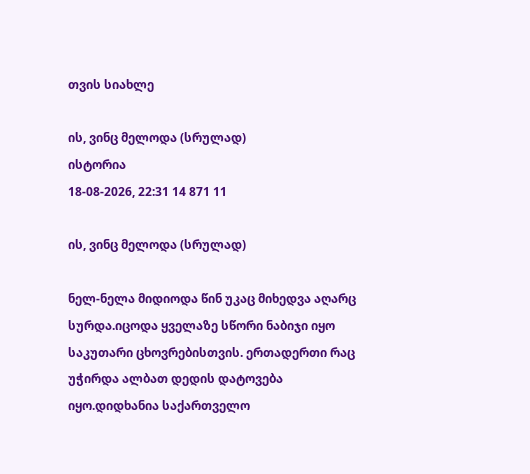თვის სიახლე

ის, ვინც მელოდა (სრულად)
ისტორია
18-08-2026, 22:31 14 871 11

ის, ვინც მელოდა (სრულად)

ნელ-ნელა მიდიოდა წინ უკაც მიხედვა აღარც სურდა.იცოდა ყველაზე სწორი ნაბიჯი იყო საკუთარი ცხოვრებისთვის. ერთადერთი რაც უჭირდა ალბათ დედის დატოვება იყო.დიდხანია საქართველო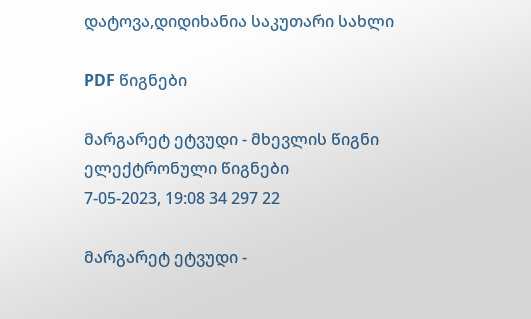დატოვა,დიდიხანია საკუთარი სახლი

PDF წიგნები

მარგარეტ ეტვუდი - მხევლის წიგნი
ელექტრონული წიგნები
7-05-2023, 19:08 34 297 22

მარგარეტ ეტვუდი -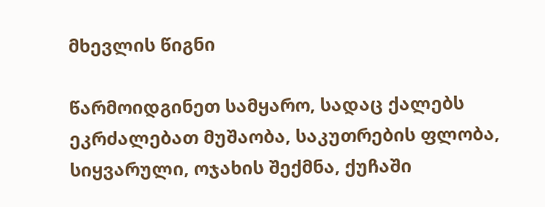მხევლის წიგნი

წარმოიდგინეთ სამყარო, სადაც ქალებს ეკრძალებათ მუშაობა, საკუთრების ფლობა, სიყვარული, ოჯახის შექმნა, ქუჩაში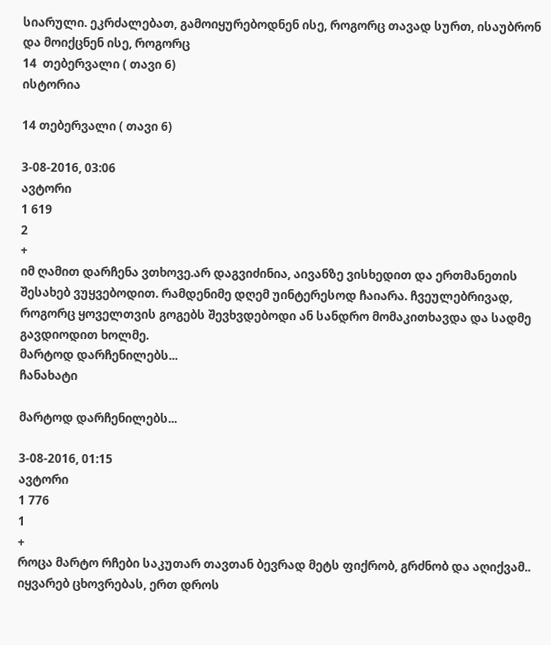სიარული. ეკრძალებათ, გამოიყურებოდნენ ისე, როგორც თავად სურთ, ისაუბრონ და მოიქცნენ ისე, როგორც
14  თებერვალი ( თავი 6)
ისტორია

14 თებერვალი ( თავი 6)

3-08-2016, 03:06
ავტორი
1 619
2
+
იმ ღამით დარჩენა ვთხოვე.არ დაგვიძინია, აივანზე ვისხედით და ერთმანეთის შესახებ ვუყვებოდით. რამდენიმე დღემ უინტერესოდ ჩაიარა. ჩვეულებრივად, როგორც ყოველთვის გოგებს შევხვდებოდი ან სანდრო მომაკითხავდა და სადმე გავდიოდით ხოლმე.
მარტოდ დარჩენილებს...
ჩანახატი

მარტოდ დარჩენილებს...

3-08-2016, 01:15
ავტორი
1 776
1
+
როცა მარტო რჩები საკუთარ თავთან ბევრად მეტს ფიქრობ, გრძნობ და აღიქვამ.. იყვარებ ცხოვრებას, ერთ დროს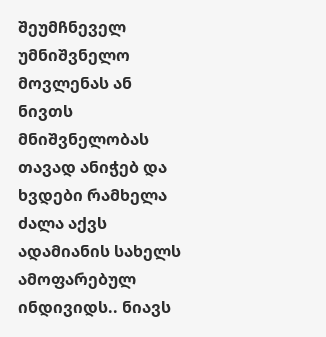შეუმჩნეველ უმნიშვნელო მოვლენას ან ნივთს მნიშვნელობას თავად ანიჭებ და ხვდები რამხელა ძალა აქვს ადამიანის სახელს ამოფარებულ ინდივიდს.. ნიავს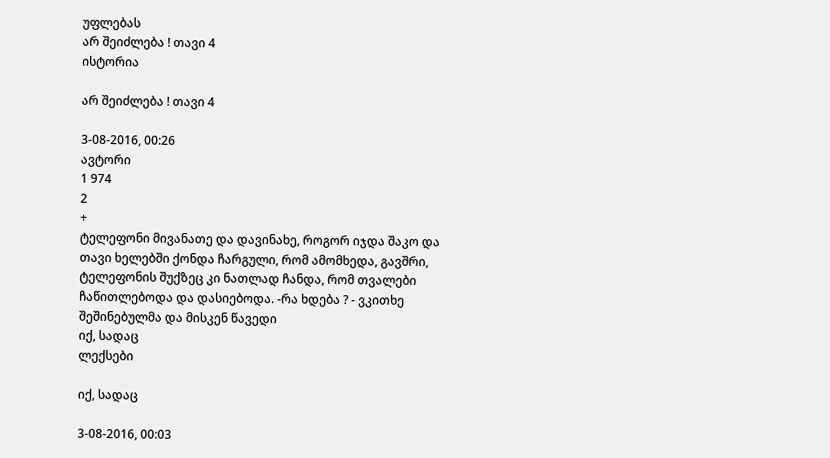უფლებას
არ შეიძლება ! თავი 4
ისტორია

არ შეიძლება ! თავი 4

3-08-2016, 00:26
ავტორი
1 974
2
+
ტელეფონი მივანათე და დავინახე, როგორ იჯდა შაკო და თავი ხელებში ქონდა ჩარგული, რომ ამომხედა, გავშრი, ტელეფონის შუქზეც კი ნათლად ჩანდა, რომ თვალები ჩაწითლებოდა და დასიებოდა. -რა ხდება ? - ვკითხე შეშინებულმა და მისკენ წავედი
იქ, სადაც
ლექსები

იქ, სადაც

3-08-2016, 00:03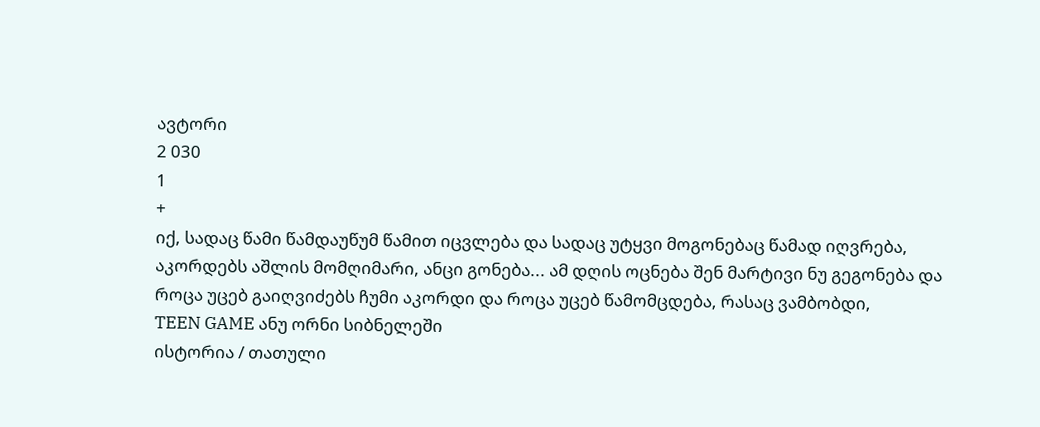ავტორი
2 030
1
+
იქ, სადაც წამი წამდაუწუმ წამით იცვლება და სადაც უტყვი მოგონებაც წამად იღვრება, აკორდებს აშლის მომღიმარი, ანცი გონება... ამ დღის ოცნება შენ მარტივი ნუ გეგონება და როცა უცებ გაიღვიძებს ჩუმი აკორდი და როცა უცებ წამომცდება, რასაც ვამბობდი,
TEEN GAME ანუ ორნი სიბნელეში
ისტორია / თათული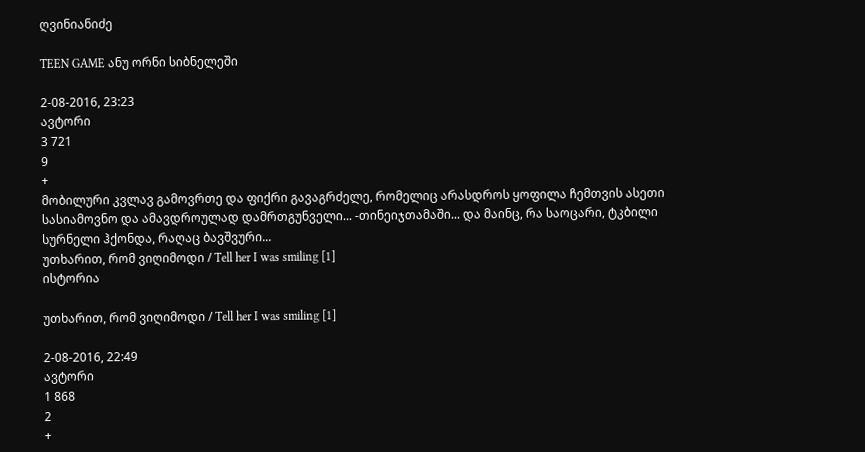ღვინიანიძე

TEEN GAME ანუ ორნი სიბნელეში

2-08-2016, 23:23
ავტორი
3 721
9
+
მობილური კვლავ გამოვრთე და ფიქრი გავაგრძელე, რომელიც არასდროს ყოფილა ჩემთვის ასეთი სასიამოვნო და ამავდროულად დამრთგუნველი... -თინეიჯთამაში... და მაინც, რა საოცარი, ტკბილი სურნელი ჰქონდა, რაღაც ბავშვური...
უთხარით, რომ ვიღიმოდი / Tell her I was smiling [1]
ისტორია

უთხარით, რომ ვიღიმოდი / Tell her I was smiling [1]

2-08-2016, 22:49
ავტორი
1 868
2
+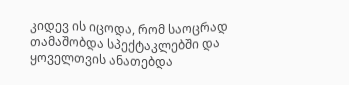კიდევ ის იცოდა, რომ საოცრად თამაშობდა სპექტაკლებში და ყოველთვის ანათებდა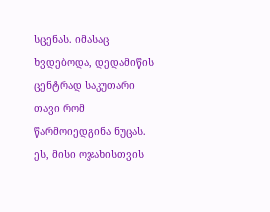სცენას. იმასაც ხვდებოდა, დედამიწის ცენტრად საკუთარი თავი რომ წარმოიედგინა ნუცას. ეს, მისი ოჯახისთვის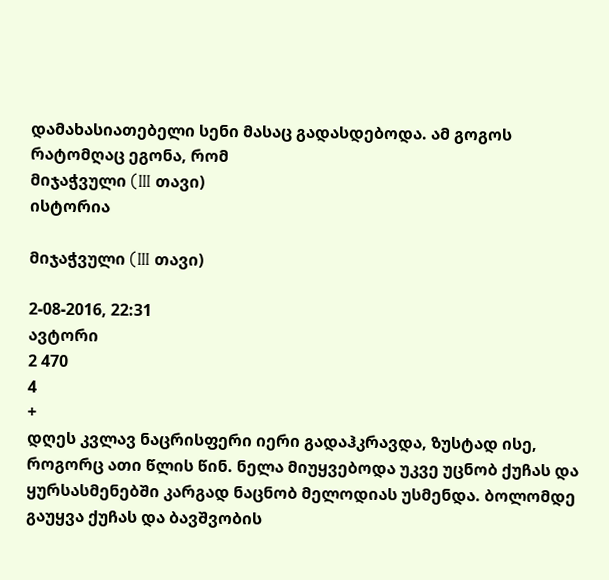დამახასიათებელი სენი მასაც გადასდებოდა. ამ გოგოს რატომღაც ეგონა, რომ
მიჯაჭვული (III თავი)
ისტორია

მიჯაჭვული (III თავი)

2-08-2016, 22:31
ავტორი
2 470
4
+
დღეს კვლავ ნაცრისფერი იერი გადაჰკრავდა, ზუსტად ისე, როგორც ათი წლის წინ. ნელა მიუყვებოდა უკვე უცნობ ქუჩას და ყურსასმენებში კარგად ნაცნობ მელოდიას უსმენდა. ბოლომდე გაუყვა ქუჩას და ბავშვობის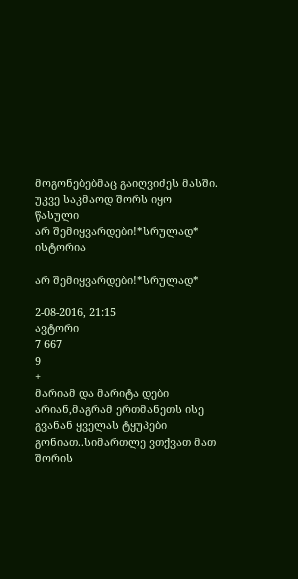მოგონებებმაც გაიღვიძეს მასში. უკვე საკმაოდ შორს იყო წასული
არ შემიყვარდები!*სრულად*
ისტორია

არ შემიყვარდები!*სრულად*

2-08-2016, 21:15
ავტორი
7 667
9
+
მარიამ და მარიტა დები არიან,მაგრამ ერთმანეთს ისე გვანან ყველას ტყუპები გონიათ..სიმართლე ვთქვათ მათ შორის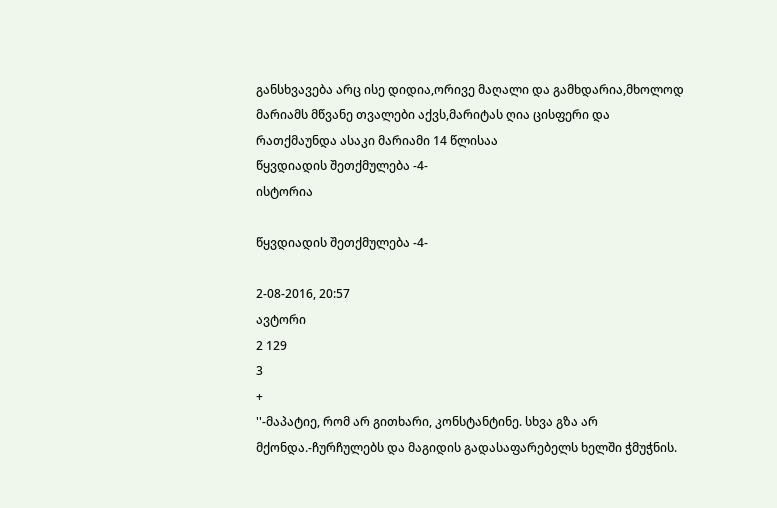განსხვავება არც ისე დიდია,ორივე მაღალი და გამხდარია,მხოლოდ მარიამს მწვანე თვალები აქვს,მარიტას ღია ცისფერი და რათქმაუნდა ასაკი მარიამი 14 წლისაა
წყვდიადის შეთქმულება -4-
ისტორია

წყვდიადის შეთქმულება -4-

2-08-2016, 20:57
ავტორი
2 129
3
+
''-მაპატიე, რომ არ გითხარი, კონსტანტინე. სხვა გზა არ მქონდა.-ჩურჩულებს და მაგიდის გადასაფარებელს ხელში ჭმუჭნის.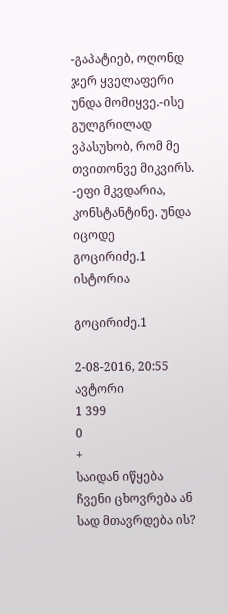-გაპატიებ, ოღონდ ჯერ ყველაფერი უნდა მომიყვე.-ისე გულგრილად ვპასუხობ, რომ მე თვითონვე მიკვირს. -ეფი მკვდარია, კონსტანტინე. უნდა იცოდე
გოცირიძე.1
ისტორია

გოცირიძე.1

2-08-2016, 20:55
ავტორი
1 399
0
+
საიდან იწყება ჩვენი ცხოვრება ან სად მთავრდება ის?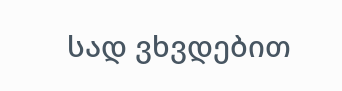სად ვხვდებით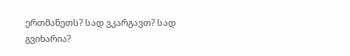ერთმანეთს? სად ვკარგავთ? სად გვიხარია?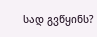სად გვწყინს?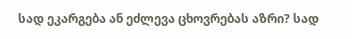სად ეკარგება ან ეძლევა ცხოვრებას აზრი? სად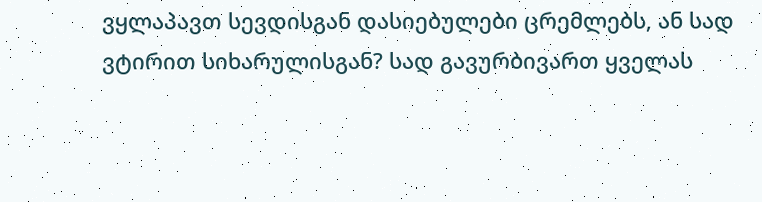ვყლაპავთ სევდისგან დასიებულები ცრემლებს, ან სად ვტირით სიხარულისგან? სად გავურბივართ ყველას